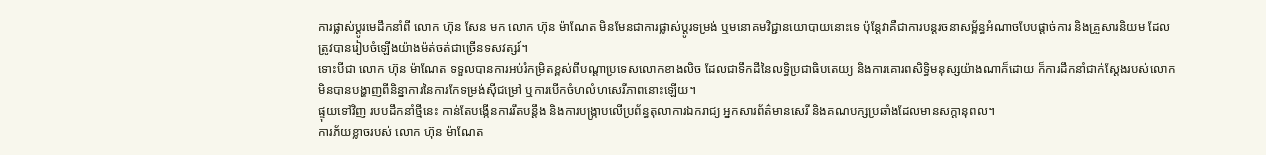ការផ្លាស់ប្តូរមេដឹកនាំពី លោក ហ៊ុន សែន មក លោក ហ៊ុន ម៉ាណែត មិនមែនជាការផ្លាស់ប្តូរទម្រង់ ឬមនោគមវិជ្ជានយោបាយនោះទេ ប៉ុន្តែវាគឺជាការបន្តរចនាសម្ព័ន្ធអំណាចបែបផ្តាច់ការ និងគ្រួសារនិយម ដែលត្រូវបានរៀបចំឡើងយ៉ាងម៉ត់ចត់ជាច្រើនទសវត្សរ៍។
ទោះបីជា លោក ហ៊ុន ម៉ាណែត ទទួលបានការអប់រំកម្រិតខ្ពស់ពីបណ្តាប្រទេសលោកខាងលិច ដែលជាទឹកដីនៃលទ្ធិប្រជាធិបតេយ្យ និងការគោរពសិទ្ធិមនុស្សយ៉ាងណាក៏ដោយ ក៏ការដឹកនាំជាក់ស្តែងរបស់លោកមិនបានបង្ហាញពីនិន្នាការនៃការកែទម្រង់ស៊ីជម្រៅ ឬការបើកចំហលំហសេរីភាពនោះឡើយ។
ផ្ទុយទៅវិញ របបដឹកនាំថ្មីនេះ កាន់តែបង្កើនការរឹតបន្តឹង និងការបង្ក្រាបលើប្រព័ន្ធតុលាការឯករាជ្យ អ្នកសារព័ត៌មានសេរី និងគណបក្សប្រឆាំងដែលមានសក្តានុពល។
ការភ័យខ្លាចរបស់ លោក ហ៊ុន ម៉ាណែត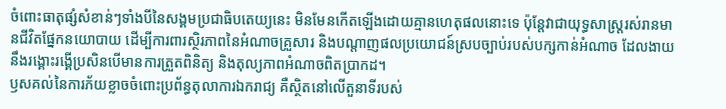ចំពោះធាតុផ្សំសំខាន់ៗទាំងបីនៃសង្គមប្រជាធិបតេយ្យនេះ មិនមែនកើតឡើងដោយគ្មានហេតុផលនោះទេ ប៉ុន្តែវាជាយុទ្ធសាស្ត្ររស់រានមានជីវិតផ្នែកនយោបាយ ដើម្បីការពារស្ថិរភាពនៃអំណាចគ្រួសារ និងបណ្តាញផលប្រយោជន៍ស្របច្បាប់របស់បក្សកាន់អំណាច ដែលងាយនឹងរង្គោះរង្គើប្រសិនបើមានការត្រួតពិនិត្យ និងតុល្យភាពអំណាចពិតប្រាកដ។
ឫសគល់នៃការភ័យខ្លាចចំពោះប្រព័ន្ធតុលាការឯករាជ្យ គឺស្ថិតនៅលើតួនាទីរបស់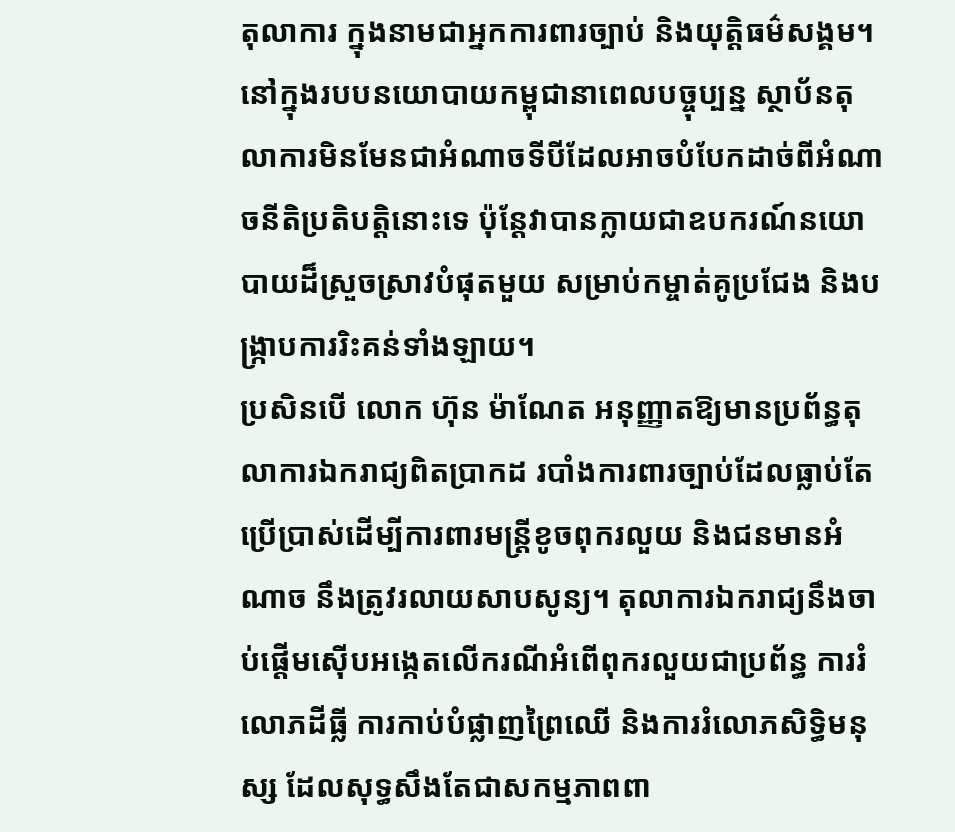តុលាការ ក្នុងនាមជាអ្នកការពារច្បាប់ និងយុត្តិធម៌សង្គម។ នៅក្នុងរបបនយោបាយកម្ពុជានាពេលបច្ចុប្បន្ន ស្ថាប័នតុលាការមិនមែនជាអំណាចទីបីដែលអាចបំបែកដាច់ពីអំណាចនីតិប្រតិបត្តិនោះទេ ប៉ុន្តែវាបានក្លាយជាឧបករណ៍នយោបាយដ៏ស្រួចស្រាវបំផុតមួយ សម្រាប់កម្ចាត់គូប្រជែង និងបង្ក្រាបការរិះគន់ទាំងឡាយ។
ប្រសិនបើ លោក ហ៊ុន ម៉ាណែត អនុញ្ញាតឱ្យមានប្រព័ន្ធតុលាការឯករាជ្យពិតប្រាកដ របាំងការពារច្បាប់ដែលធ្លាប់តែប្រើប្រាស់ដើម្បីការពារមន្ត្រីខូចពុករលួយ និងជនមានអំណាច នឹងត្រូវរលាយសាបសូន្យ។ តុលាការឯករាជ្យនឹងចាប់ផ្តើមស៊ើបអង្កេតលើករណីអំពើពុករលួយជាប្រព័ន្ធ ការរំលោភដីធ្លី ការកាប់បំផ្លាញព្រៃឈើ និងការរំលោភសិទ្ធិមនុស្ស ដែលសុទ្ធសឹងតែជាសកម្មភាពពា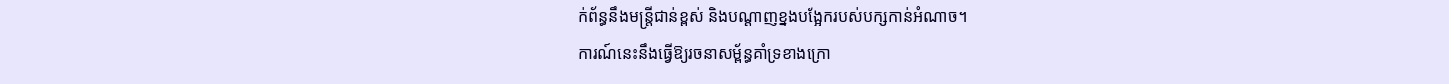ក់ព័ន្ធនឹងមន្ត្រីជាន់ខ្ពស់ និងបណ្តាញខ្នងបង្អែករបស់បក្សកាន់អំណាច។
ការណ៍នេះនឹងធ្វើឱ្យរចនាសម្ព័ន្ធគាំទ្រខាងក្រោ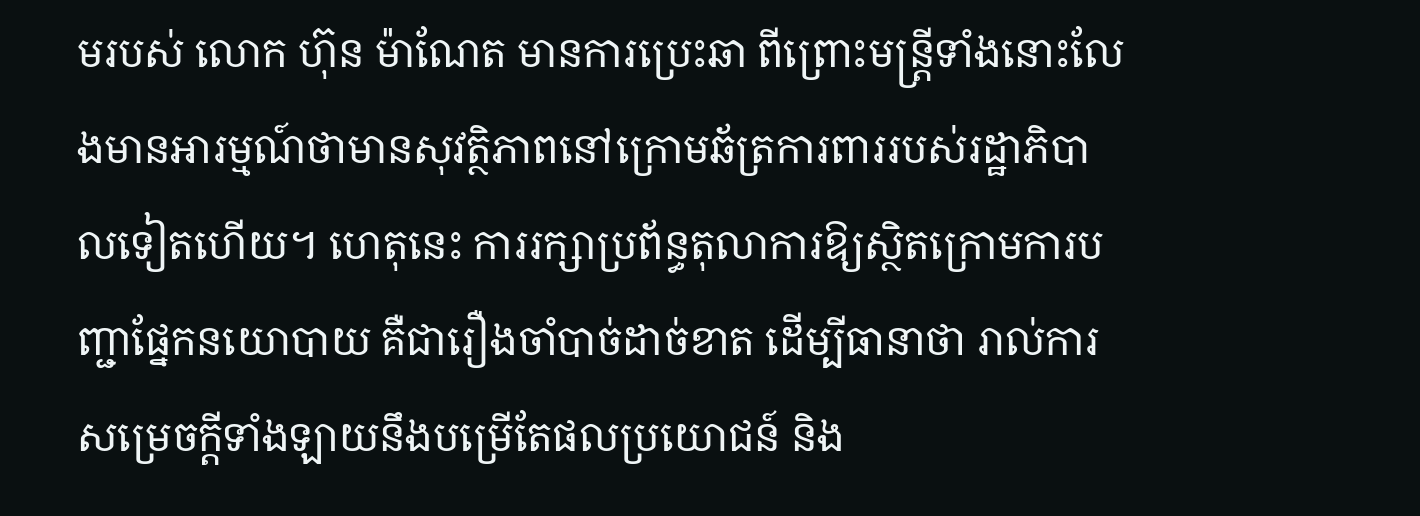មរបស់ លោក ហ៊ុន ម៉ាណែត មានការប្រេះឆា ពីព្រោះមន្ត្រីទាំងនោះលែងមានអារម្មណ៍ថាមានសុវត្ថិភាពនៅក្រោមឆ័ត្រការពាររបស់រដ្ឋាភិបាលទៀតហើយ។ ហេតុនេះ ការរក្សាប្រព័ន្ធតុលាការឱ្យស្ថិតក្រោមការបញ្ជាផ្នែកនយោបាយ គឺជារឿងចាំបាច់ដាច់ខាត ដើម្បីធានាថា រាល់ការសម្រេចក្តីទាំងឡាយនឹងបម្រើតែផលប្រយោជន៍ និង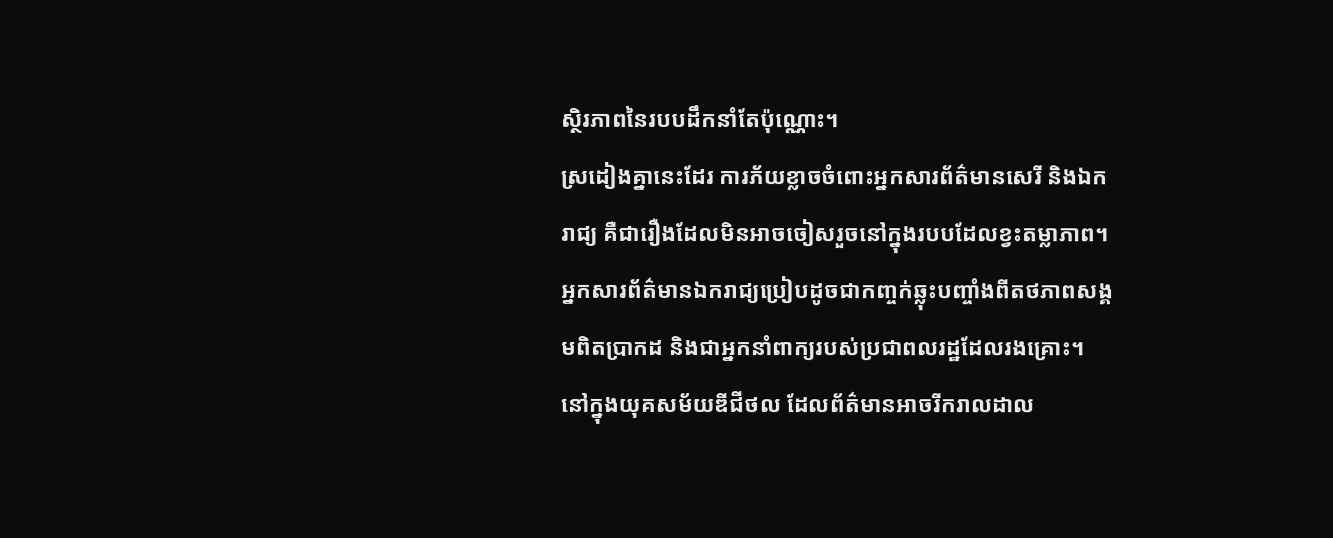ស្ថិរភាពនៃរបបដឹកនាំតែប៉ុណ្ណោះ។
ស្រដៀងគ្នានេះដែរ ការភ័យខ្លាចចំពោះអ្នកសារព័ត៌មានសេរី និងឯករាជ្យ គឺជារឿងដែលមិនអាចចៀសរួចនៅក្នុងរបបដែលខ្វះតម្លាភាព។ អ្នកសារព័ត៌មានឯករាជ្យប្រៀបដូចជាកញ្ចក់ឆ្លុះបញ្ចាំងពីតថភាពសង្គមពិតប្រាកដ និងជាអ្នកនាំពាក្យរបស់ប្រជាពលរដ្ឋដែលរងគ្រោះ។
នៅក្នុងយុគសម័យឌីជីថល ដែលព័ត៌មានអាចរីករាលដាល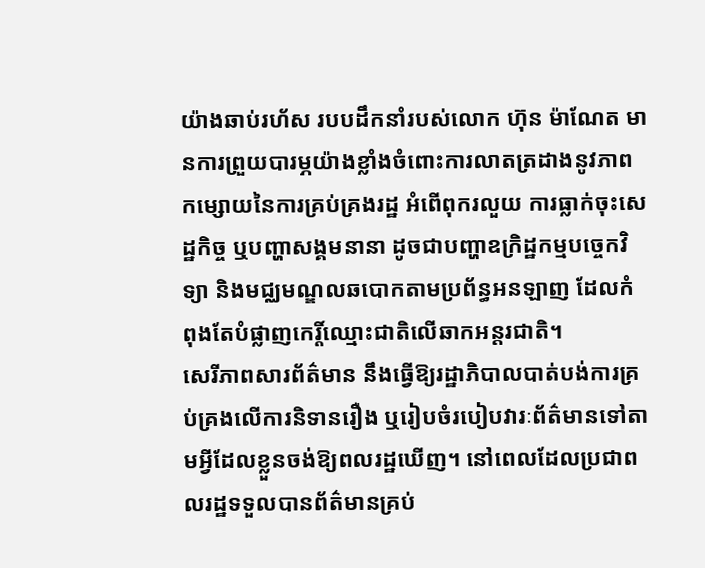យ៉ាងឆាប់រហ័ស របបដឹកនាំរបស់លោក ហ៊ុន ម៉ាណែត មានការព្រួយបារម្ភយ៉ាងខ្លាំងចំពោះការលាតត្រដាងនូវភាពកម្សោយនៃការគ្រប់គ្រងរដ្ឋ អំពើពុករលួយ ការធ្លាក់ចុះសេដ្ឋកិច្ច ឬបញ្ហាសង្គមនានា ដូចជាបញ្ហាឧក្រិដ្ឋកម្មបច្ចេកវិទ្យា និងមជ្ឈមណ្ឌលឆបោកតាមប្រព័ន្ធអនឡាញ ដែលកំពុងតែបំផ្លាញកេរ្តិ៍ឈ្មោះជាតិលើឆាកអន្តរជាតិ។
សេរីភាពសារព័ត៌មាន នឹងធ្វើឱ្យរដ្ឋាភិបាលបាត់បង់ការគ្រប់គ្រងលើការនិទានរឿង ឬរៀបចំរបៀបវារៈព័ត៌មានទៅតាមអ្វីដែលខ្លួនចង់ឱ្យពលរដ្ឋឃើញ។ នៅពេលដែលប្រជាពលរដ្ឋទទួលបានព័ត៌មានគ្រប់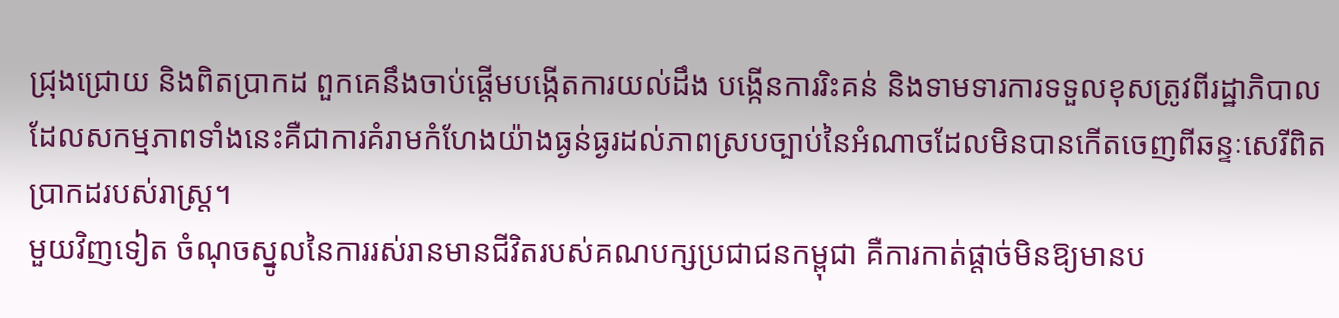ជ្រុងជ្រោយ និងពិតប្រាកដ ពួកគេនឹងចាប់ផ្តើមបង្កើតការយល់ដឹង បង្កើនការរិះគន់ និងទាមទារការទទួលខុសត្រូវពីរដ្ឋាភិបាល ដែលសកម្មភាពទាំងនេះគឺជាការគំរាមកំហែងយ៉ាងធ្ងន់ធ្ងរដល់ភាពស្របច្បាប់នៃអំណាចដែលមិនបានកើតចេញពីឆន្ទៈសេរីពិតប្រាកដរបស់រាស្ត្រ។
មួយវិញទៀត ចំណុចស្នូលនៃការរស់រានមានជីវិតរបស់គណបក្សប្រជាជនកម្ពុជា គឺការកាត់ផ្តាច់មិនឱ្យមានប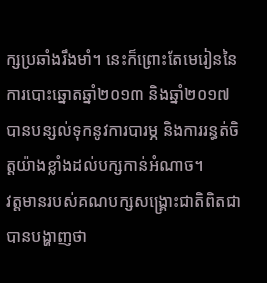ក្សប្រឆាំងរឹងមាំ។ នេះក៏ព្រោះតែមេរៀននៃការបោះឆ្នោតឆ្នាំ២០១៣ និងឆ្នាំ២០១៧ បានបន្សល់ទុកនូវការបារម្ភ និងការរន្ធត់ចិត្តយ៉ាងខ្លាំងដល់បក្សកាន់អំណាច។
វត្តមានរបស់គណបក្សសង្គ្រោះជាតិពិតជាបានបង្ហាញថា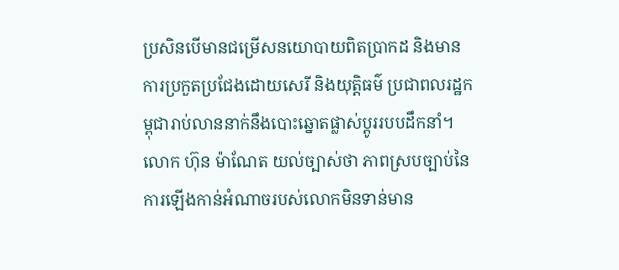ប្រសិនបើមានជម្រើសនយោបាយពិតប្រាកដ និងមានការប្រកួតប្រជែងដោយសេរី និងយុត្តិធម៌ ប្រជាពលរដ្ឋកម្ពុជារាប់លាននាក់នឹងបោះឆ្នោតផ្លាស់ប្តូររបបដឹកនាំ។
លោក ហ៊ុន ម៉ាណែត យល់ច្បាស់ថា ភាពស្របច្បាប់នៃការឡើងកាន់អំណាចរបស់លោកមិនទាន់មាន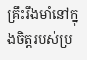គ្រឹះរឹងមាំនៅក្នុងចិត្តរបស់ប្រ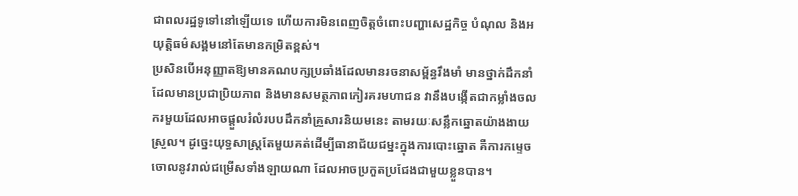ជាពលរដ្ឋទូទៅនៅឡើយទេ ហើយការមិនពេញចិត្តចំពោះបញ្ហាសេដ្ឋកិច្ច បំណុល និងអយុត្តិធម៌សង្គមនៅតែមានកម្រិតខ្ពស់។
ប្រសិនបើអនុញ្ញាតឱ្យមានគណបក្សប្រឆាំងដែលមានរចនាសម្ព័ន្ធរឹងមាំ មានថ្នាក់ដឹកនាំដែលមានប្រជាប្រិយភាព និងមានសមត្ថភាពកៀរគរមហាជន វានឹងបង្កើតជាកម្លាំងចលករមួយដែលអាចផ្ដួលរំលំរបបដឹកនាំគ្រួសារនិយមនេះ តាមរយៈសន្លឹកឆ្នោតយ៉ាងងាយស្រួល។ ដូច្នេះយុទ្ធសាស្ត្រតែមួយគត់ដើម្បីធានាជ័យជម្នះក្នុងការបោះឆ្នោត គឺការកម្ទេចចោលនូវរាល់ជម្រើសទាំងឡាយណា ដែលអាចប្រកួតប្រជែងជាមួយខ្លួនបាន។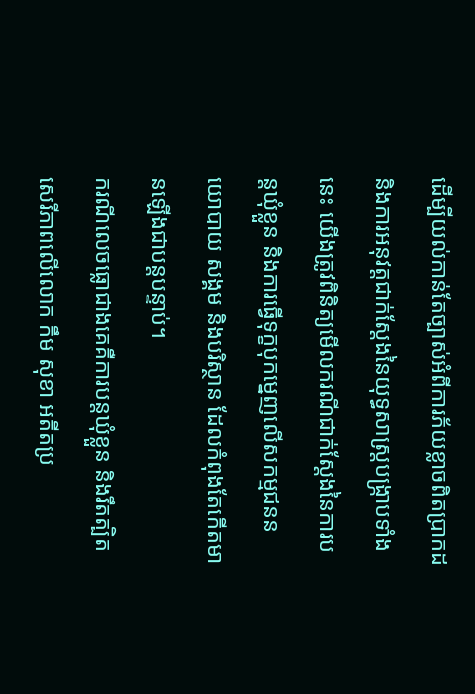ដើម្បីយល់កាន់តែច្បាស់អំពីការភ័យខ្លាចពិតប្រាកដ និងការអនុវត្តជាក់ស្តែងនៃយុទ្ធសាស្ត្របង្ក្រាបទាំងនេះ យើងត្រូវពិនិត្យមើលករណីជាក់ស្តែងនៃការបន្តឃុំខ្លួន និងការធ្វើទុក្ខបុកម្នេញលើសកម្មជននយោបាយ សង្គម និងបរិស្ថាន ដែលកំពុងតែកើតមានឡើងជាបន្តបន្ទាប់។
ករណីលេចធ្លោជាងគេគឺការបន្តឃុំខ្លួន និងរឹតត្បិតសេរីភាពលើលោក កឹម សុខា អតីតប្រ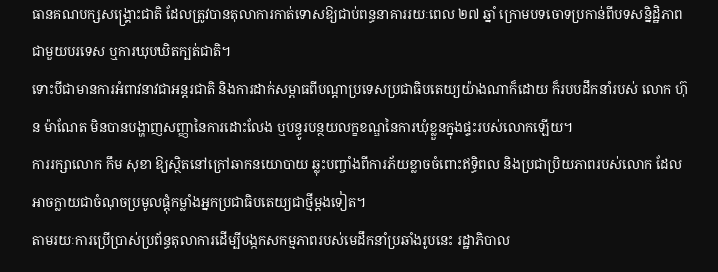ធានគណបក្សសង្គ្រោះជាតិ ដែលត្រូវបានតុលាការកាត់ទោសឱ្យជាប់ពន្ធនាគាររយៈពេល ២៧ ឆ្នាំ ក្រោមបទចោទប្រកាន់ពីបទសន្និដ្ឋិភាពជាមួយបរទេស ឬការឃុបឃិតក្បត់ជាតិ។
ទោះបីជាមានការអំពាវនាវជាអន្តរជាតិ និងការដាក់សម្ពាធពីបណ្តាប្រទេសប្រជាធិបតេយ្យយ៉ាងណាក៏ដោយ ក៏របបដឹកនាំរបស់ លោក ហ៊ុន ម៉ាណែត មិនបានបង្ហាញសញ្ញានៃការដោះលែង ឬបន្ធូរបន្ថយលក្ខខណ្ឌនៃការឃុំខ្លួនក្នុងផ្ទះរបស់លោកឡើយ។
ការរក្សាលោក កឹម សុខា ឱ្យស្ថិតនៅក្រៅឆាកនយោបាយ ឆ្លុះបញ្ចាំងពីការភ័យខ្លាចចំពោះឥទ្ធិពល និងប្រជាប្រិយភាពរបស់លោក ដែលអាចក្លាយជាចំណុចប្រមូលផ្តុំកម្លាំងអ្នកប្រជាធិបតេយ្យជាថ្មីម្តងទៀត។
តាមរយៈការប្រើប្រាស់ប្រព័ន្ធតុលាការដើម្បីបង្កកសកម្មភាពរបស់មេដឹកនាំប្រឆាំងរូបនេះ រដ្ឋាភិបាល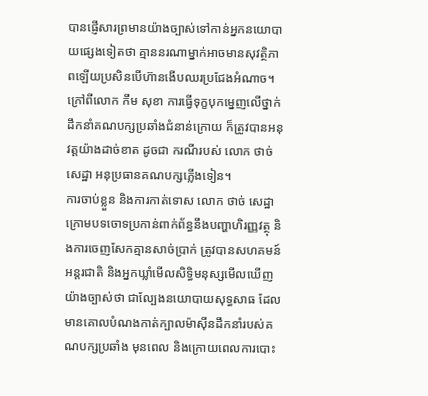បានផ្ញើសារព្រមានយ៉ាងច្បាស់ទៅកាន់អ្នកនយោបាយផ្សេងទៀតថា គ្មាននរណាម្នាក់អាចមានសុវត្ថិភាពឡើយប្រសិនបើហ៊ានងើបឈរប្រជែងអំណាច។
ក្រៅពីលោក កឹម សុខា ការធ្វើទុក្ខបុកម្នេញលើថ្នាក់ដឹកនាំគណបក្សប្រឆាំងជំនាន់ក្រោយ ក៏ត្រូវបានអនុវត្តយ៉ាងដាច់ខាត ដូចជា ករណីរបស់ លោក ថាច់ សេដ្ឋា អនុប្រធានគណបក្សភ្លើងទៀន។
ការចាប់ខ្លួន និងការកាត់ទោស លោក ថាច់ សេដ្ឋា ក្រោមបទចោទប្រកាន់ពាក់ព័ន្ធនឹងបញ្ហាហិរញ្ញវត្ថុ និងការចេញសែកគ្មានសាច់ប្រាក់ ត្រូវបានសហគមន៍អន្តរជាតិ និងអ្នកឃ្លាំមើលសិទ្ធិមនុស្សមើលឃើញយ៉ាងច្បាស់ថា ជាល្បែងនយោបាយសុទ្ធសាធ ដែលមានគោលបំណងកាត់ក្បាលម៉ាស៊ីនដឹកនាំរបស់គណបក្សប្រឆាំង មុនពេល និងក្រោយពេលការបោះ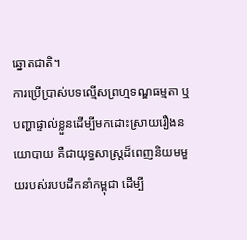ឆ្នោតជាតិ។
ការប្រើប្រាស់បទល្មើសព្រហ្មទណ្ឌធម្មតា ឬបញ្ហាផ្ទាល់ខ្លួនដើម្បីមកដោះស្រាយរឿងនយោបាយ គឺជាយុទ្ធសាស្ត្រដ៏ពេញនិយមមួយរបស់របបដឹកនាំកម្ពុជា ដើម្បី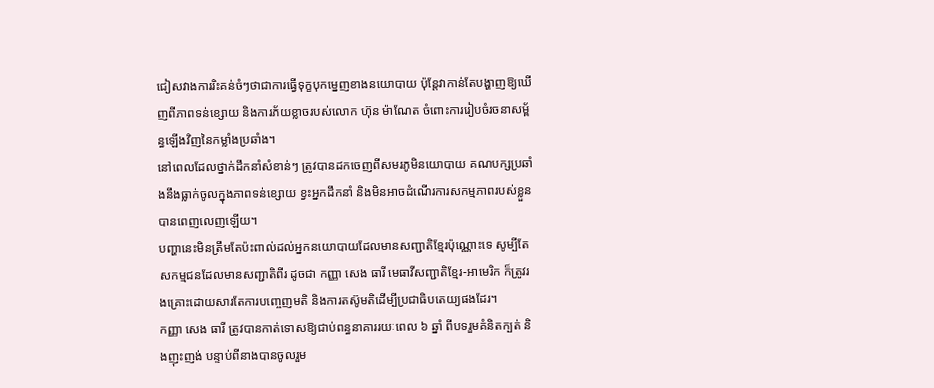ជៀសវាងការរិះគន់ចំៗថាជាការធ្វើទុក្ខបុកម្នេញខាងនយោបាយ ប៉ុន្តែវាកាន់តែបង្ហាញឱ្យឃើញពីភាពទន់ខ្សោយ និងការភ័យខ្លាចរបស់លោក ហ៊ុន ម៉ាណែត ចំពោះការរៀបចំរចនាសម្ព័ន្ធឡើងវិញនៃកម្លាំងប្រឆាំង។
នៅពេលដែលថ្នាក់ដឹកនាំសំខាន់ៗ ត្រូវបានដកចេញពីសមរភូមិនយោបាយ គណបក្សប្រឆាំងនឹងធ្លាក់ចូលក្នុងភាពទន់ខ្សោយ ខ្វះអ្នកដឹកនាំ និងមិនអាចដំណើរការសកម្មភាពរបស់ខ្លួនបានពេញលេញឡើយ។
បញ្ហានេះមិនត្រឹមតែប៉ះពាល់ដល់អ្នកនយោបាយដែលមានសញ្ជាតិខ្មែរប៉ុណ្ណោះទេ សូម្បីតែសកម្មជនដែលមានសញ្ជាតិពីរ ដូចជា កញ្ញា សេង ធារី មេធាវីសញ្ជាតិខ្មែរ-អាមេរិក ក៏ត្រូវរងគ្រោះដោយសារតែការបញ្ចេញមតិ និងការតស៊ូមតិដើម្បីប្រជាធិបតេយ្យផងដែរ។
កញ្ញា សេង ធារី ត្រូវបានកាត់ទោសឱ្យជាប់ពន្ធនាគាររយៈពេល ៦ ឆ្នាំ ពីបទរួមគំនិតក្បត់ និងញុះញង់ បន្ទាប់ពីនាងបានចូលរួម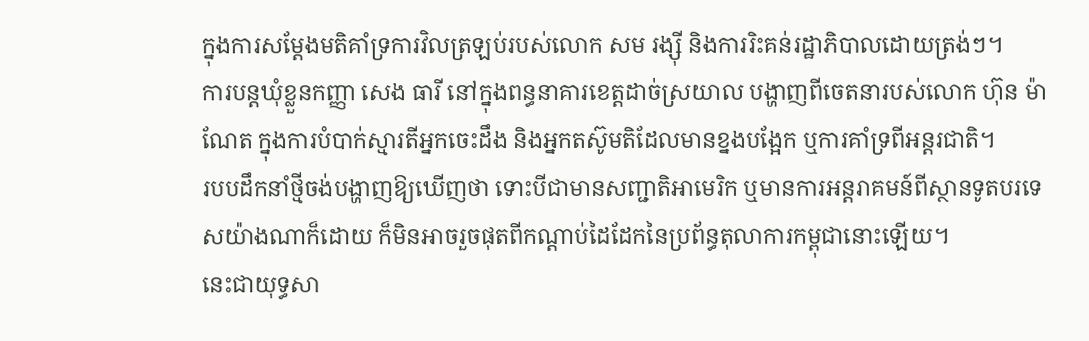ក្នុងការសម្តែងមតិគាំទ្រការវិលត្រឡប់របស់លោក សម រង្ស៊ី និងការរិះគន់រដ្ឋាភិបាលដោយត្រង់ៗ។
ការបន្តឃុំខ្លួនកញ្ញា សេង ធារី នៅក្នុងពន្ធនាគារខេត្តដាច់ស្រយាល បង្ហាញពីចេតនារបស់លោក ហ៊ុន ម៉ាណែត ក្នុងការបំបាក់ស្មារតីអ្នកចេះដឹង និងអ្នកតស៊ូមតិដែលមានខ្នងបង្អែក ឬការគាំទ្រពីអន្តរជាតិ។
របបដឹកនាំថ្មីចង់បង្ហាញឱ្យឃើញថា ទោះបីជាមានសញ្ជាតិអាមេរិក ឬមានការអន្តរាគមន៍ពីស្ថានទូតបរទេសយ៉ាងណាក៏ដោយ ក៏មិនអាចរួចផុតពីកណ្តាប់ដៃដែកនៃប្រព័ន្ធតុលាការកម្ពុជានោះឡើយ។
នេះជាយុទ្ធសា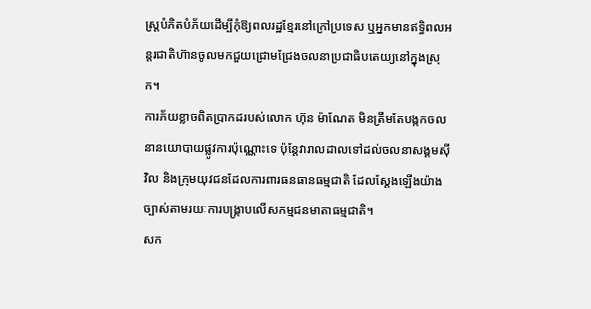ស្ត្របំភិតបំភ័យដើម្បីកុំឱ្យពលរដ្ឋខ្មែរនៅក្រៅប្រទេស ឬអ្នកមានឥទ្ធិពលអន្តរជាតិហ៊ានចូលមកជួយជ្រោមជ្រែងចលនាប្រជាធិបតេយ្យនៅក្នុងស្រុក។
ការភ័យខ្លាចពិតប្រាកដរបស់លោក ហ៊ុន ម៉ាណែត មិនត្រឹមតែបង្កកចលនានយោបាយផ្លូវការប៉ុណ្ណោះទេ ប៉ុន្តែវារាលដាលទៅដល់ចលនាសង្គមស៊ីវិល និងក្រុមយុវជនដែលការពារធនធានធម្មជាតិ ដែលស្តែងឡើងយ៉ាងច្បាស់តាមរយៈការបង្ក្រាបលើសកម្មជនមាតាធម្មជាតិ។
សក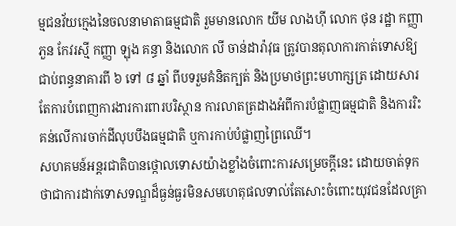ម្មជនវ័យក្មេងនៃចលនាមាតាធម្មជាតិ រួមមានលោក យីម លាងហ៊ី លោក ថុន រដ្ឋា កញ្ញា ភួន កែវរស្មី កញ្ញា ឡុង គន្ធា និងលោក លី ចាន់ដារ៉ាវុធ ត្រូវបានតុលាការកាត់ទោសឱ្យជាប់ពន្ធនាគារពី ៦ ទៅ ៨ ឆ្នាំ ពីបទរួមគំនិតក្បត់ និងប្រមាថព្រះមហាក្សត្រ ដោយសារតែការបំពេញការងារការពារបរិស្ថាន ការលាតត្រដាងអំពីការបំផ្លាញធម្មជាតិ និងការរិះគន់លើការចាក់ដីលុបបឹងធម្មជាតិ ឬការកាប់បំផ្លាញព្រៃឈើ។
សហគមន៍អន្តរជាតិបានថ្កោលទោសយ៉ាងខ្លាំងចំពោះការសម្រេចក្តីនេះ ដោយចាត់ទុកថាជាការដាក់ទោសទណ្ឌដ៏ធ្ងន់ធ្ងរមិនសមហេតុផលទាល់តែសោះចំពោះយុវជនដែលគ្រា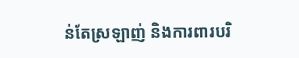ន់តែស្រឡាញ់ និងការពារបរិ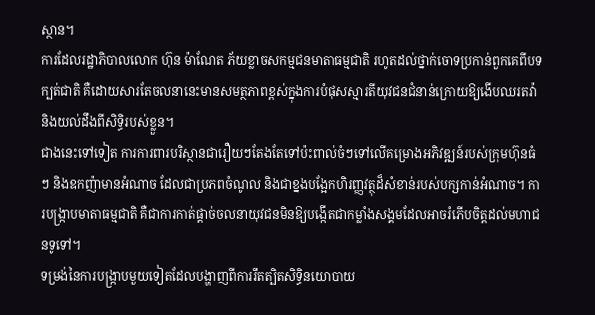ស្ថាន។
ការដែលរដ្ឋាភិបាលលោក ហ៊ុន ម៉ាណែត ភ័យខ្លាចសកម្មជនមាតាធម្មជាតិ រហូតដល់ថ្នាក់ចោទប្រកាន់ពួកគេពីបទក្បត់ជាតិ គឺដោយសារតែចលនានេះមានសមត្ថភាពខ្ពស់ក្នុងការបំផុសស្មារតីយុវជនជំនាន់ក្រោយឱ្យងើបឈរតវ៉ា និងយល់ដឹងពីសិទ្ធិរបស់ខ្លួន។
ជាងនេះទៅទៀត ការការពារបរិស្ថានជារឿយៗតែងតែទៅប៉ះពាល់ចំៗទៅលើគម្រោងអភិវឌ្ឍន៍របស់ក្រុមហ៊ុនធំៗ និងឧកញ៉ាមានអំណាច ដែលជាប្រភពចំណូល និងជាខ្នងបង្អែកហិរញ្ញវត្ថុដ៏សំខាន់របស់បក្សកាន់អំណាច។ ការបង្រ្កាបមាតាធម្មជាតិ គឺជាការកាត់ផ្តាច់ចលនាយុវជនមិនឱ្យបង្កើតជាកម្លាំងសង្គមដែលអាចរំភើបចិត្តដល់មហាជនទូទៅ។
ទម្រង់នៃការបង្ក្រាបមួយទៀតដែលបង្ហាញពីការរឹតត្បិតសិទ្ធិនយោបាយ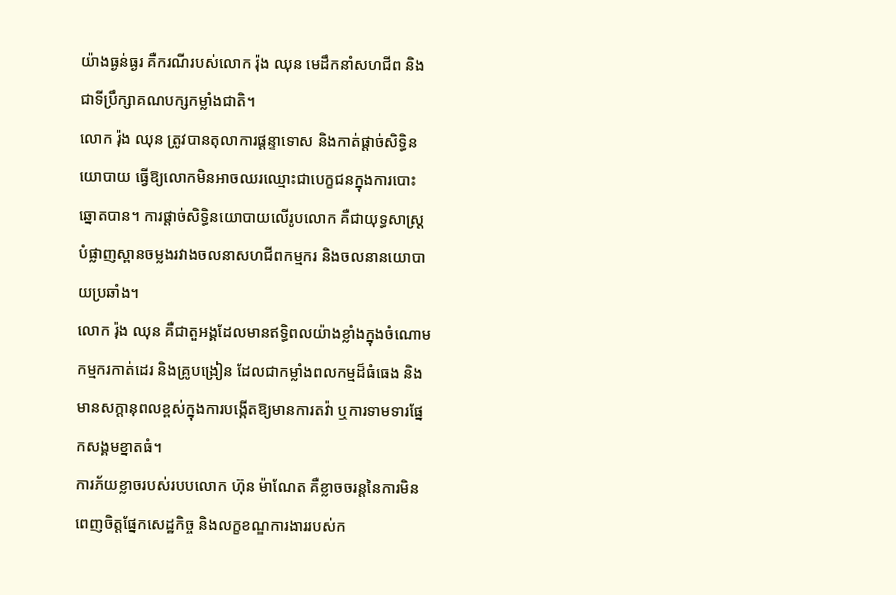យ៉ាងធ្ងន់ធ្ងរ គឺករណីរបស់លោក រ៉ុង ឈុន មេដឹកនាំសហជីព និងជាទីប្រឹក្សាគណបក្សកម្លាំងជាតិ។
លោក រ៉ុង ឈុន ត្រូវបានតុលាការផ្ដន្ទាទោស និងកាត់ផ្ដាច់សិទ្ធិនយោបាយ ធ្វើឱ្យលោកមិនអាចឈរឈ្មោះជាបេក្ខជនក្នុងការបោះឆ្នោតបាន។ ការផ្តាច់សិទ្ធិនយោបាយលើរូបលោក គឺជាយុទ្ធសាស្ត្របំផ្លាញស្ពានចម្លងរវាងចលនាសហជីពកម្មករ និងចលនានយោបាយប្រឆាំង។
លោក រ៉ុង ឈុន គឺជាតួអង្គដែលមានឥទ្ធិពលយ៉ាងខ្លាំងក្នុងចំណោមកម្មករកាត់ដេរ និងគ្រូបង្រៀន ដែលជាកម្លាំងពលកម្មដ៏ធំធេង និងមានសក្តានុពលខ្ពស់ក្នុងការបង្កើតឱ្យមានការតវ៉ា ឬការទាមទារផ្នែកសង្គមខ្នាតធំ។
ការភ័យខ្លាចរបស់របបលោក ហ៊ុន ម៉ាណែត គឺខ្លាចចរន្តនៃការមិនពេញចិត្តផ្នែកសេដ្ឋកិច្ច និងលក្ខខណ្ឌការងាររបស់ក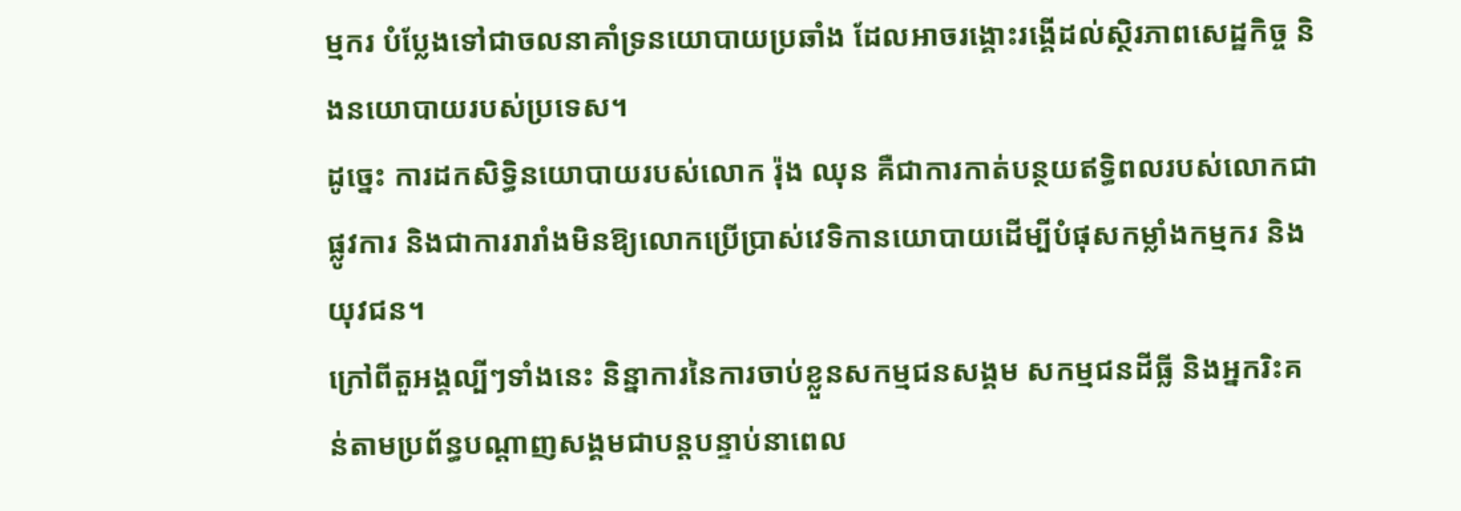ម្មករ បំប្លែងទៅជាចលនាគាំទ្រនយោបាយប្រឆាំង ដែលអាចរង្គោះរង្គើដល់ស្ថិរភាពសេដ្ឋកិច្ច និងនយោបាយរបស់ប្រទេស។
ដូច្នេះ ការដកសិទ្ធិនយោបាយរបស់លោក រ៉ុង ឈុន គឺជាការកាត់បន្ថយឥទ្ធិពលរបស់លោកជាផ្លូវការ និងជាការរារាំងមិនឱ្យលោកប្រើប្រាស់វេទិកានយោបាយដើម្បីបំផុសកម្លាំងកម្មករ និងយុវជន។
ក្រៅពីតួអង្គល្បីៗទាំងនេះ និន្នាការនៃការចាប់ខ្លួនសកម្មជនសង្គម សកម្មជនដីធ្លី និងអ្នករិះគន់តាមប្រព័ន្ធបណ្តាញសង្គមជាបន្តបន្ទាប់នាពេល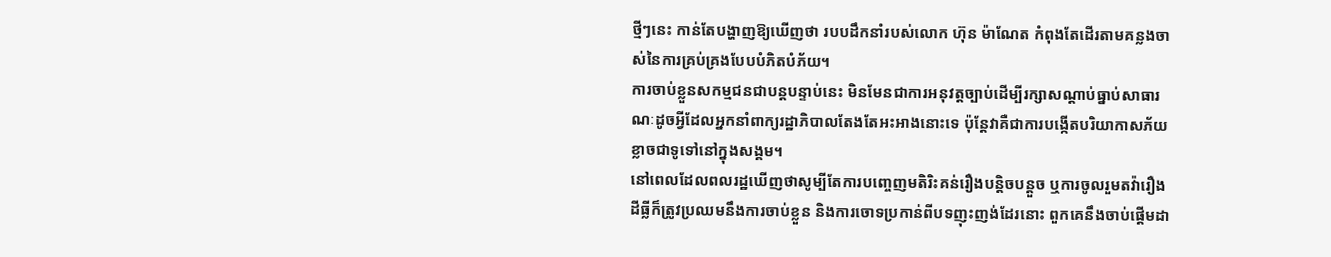ថ្មីៗនេះ កាន់តែបង្ហាញឱ្យឃើញថា របបដឹកនាំរបស់លោក ហ៊ុន ម៉ាណែត កំពុងតែដើរតាមគន្លងចាស់នៃការគ្រប់គ្រងបែបបំភិតបំភ័យ។
ការចាប់ខ្លួនសកម្មជនជាបន្តបន្ទាប់នេះ មិនមែនជាការអនុវត្តច្បាប់ដើម្បីរក្សាសណ្តាប់ធ្នាប់សាធារណៈដូចអ្វីដែលអ្នកនាំពាក្យរដ្ឋាភិបាលតែងតែអះអាងនោះទេ ប៉ុន្តែវាគឺជាការបង្កើតបរិយាកាសភ័យខ្លាចជាទូទៅនៅក្នុងសង្គម។
នៅពេលដែលពលរដ្ឋឃើញថាសូម្បីតែការបញ្ចេញមតិរិះគន់រឿងបន្តិចបន្តួច ឬការចូលរួមតវ៉ារឿងដីធ្លីក៏ត្រូវប្រឈមនឹងការចាប់ខ្លួន និងការចោទប្រកាន់ពីបទញុះញង់ដែរនោះ ពួកគេនឹងចាប់ផ្តើមដា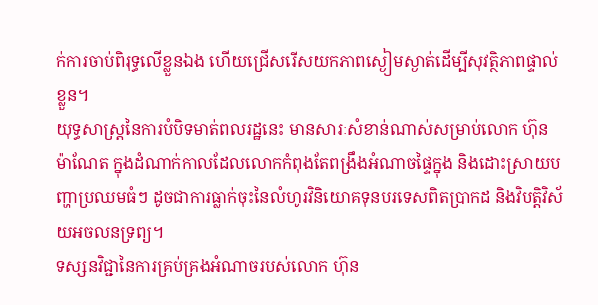ក់ការចាប់ពិរុទ្ធលើខ្លួនឯង ហើយជ្រើសរើសយកភាពស្ងៀមស្ងាត់ដើម្បីសុវត្ថិភាពផ្ទាល់ខ្លួន។
យុទ្ធសាស្ត្រនៃការបំបិទមាត់ពលរដ្ឋនេះ មានសារៈសំខាន់ណាស់សម្រាប់លោក ហ៊ុន ម៉ាណែត ក្នុងដំណាក់កាលដែលលោកកំពុងតែពង្រឹងអំណាចផ្ទៃក្នុង និងដោះស្រាយបញ្ហាប្រឈមធំៗ ដូចជាការធ្លាក់ចុះនៃលំហូរវិនិយោគទុនបរទេសពិតប្រាកដ និងវិបត្តិវិស័យអចលនទ្រព្យ។
ទស្សនវិជ្ជានៃការគ្រប់គ្រងអំណាចរបស់លោក ហ៊ុន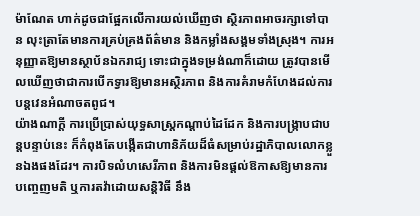ម៉ាណែត ហាក់ដូចជាផ្អែកលើការយល់ឃើញថា ស្ថិរភាពអាចរក្សាទៅបាន លុះត្រាតែមានការគ្រប់គ្រងព័ត៌មាន និងកម្លាំងសង្គមទាំងស្រុង។ ការអនុញ្ញាតឱ្យមានស្ថាប័នឯករាជ្យ ទោះជាក្នុងទម្រង់ណាក៏ដោយ ត្រូវបានមើលឃើញថាជាការបើកទ្វារឱ្យមានអស្ថិរភាព និងការគំរាមកំហែងដល់ការបន្តវេនអំណាចតពូជ។
យ៉ាងណាក្តី ការប្រើប្រាស់យុទ្ធសាស្ត្រកណ្តាប់ដៃដែក និងការបង្ក្រាបជាបន្តបន្ទាប់នេះ ក៏កំពុងតែបង្កើតជាហានិភ័យដ៏ធំសម្រាប់រដ្ឋាភិបាលលោកខ្លួនឯងផងដែរ។ ការបិទលំហសេរីភាព និងការមិនផ្តល់ឱកាសឱ្យមានការបញ្ចេញមតិ ឬការតវ៉ាដោយសន្តិវិធី នឹង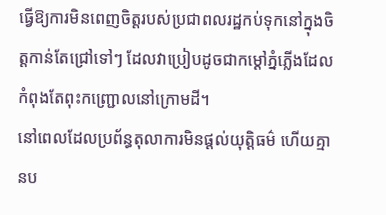ធ្វើឱ្យការមិនពេញចិត្តរបស់ប្រជាពលរដ្ឋកប់ទុកនៅក្នុងចិត្តកាន់តែជ្រៅទៅៗ ដែលវាប្រៀបដូចជាកម្ដៅភ្នំភ្លើងដែលកំពុងតែពុះកញ្ជ្រោលនៅក្រោមដី។
នៅពេលដែលប្រព័ន្ធតុលាការមិនផ្តល់យុត្តិធម៌ ហើយគ្មានប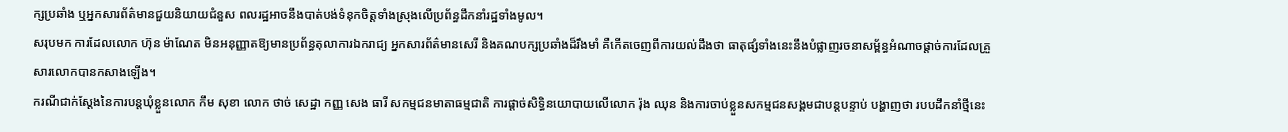ក្សប្រឆាំង ឬអ្នកសារព័ត៌មានជួយនិយាយជំនួស ពលរដ្ឋអាចនឹងបាត់បង់ទំនុកចិត្តទាំងស្រុងលើប្រព័ន្ធដឹកនាំរដ្ឋទាំងមូល។
សរុបមក ការដែលលោក ហ៊ុន ម៉ាណែត មិនអនុញ្ញាតឱ្យមានប្រព័ន្ធតុលាការឯករាជ្យ អ្នកសារព័ត៌មានសេរី និងគណបក្សប្រឆាំងដ៏រឹងមាំ គឺកើតចេញពីការយល់ដឹងថា ធាតុផ្សំទាំងនេះនឹងបំផ្លាញរចនាសម្ព័ន្ធអំណាចផ្តាច់ការដែលគ្រួសារលោកបានកសាងឡើង។
ករណីជាក់ស្តែងនៃការបន្តឃុំខ្លួនលោក កឹម សុខា លោក ថាច់ សេដ្ឋា កញ្ញ សេង ធារី សកម្មជនមាតាធម្មជាតិ ការផ្តាច់សិទ្ធិនយោបាយលើលោក រ៉ុង ឈុន និងការចាប់ខ្លួនសកម្មជនសង្គមជាបន្តបន្ទាប់ បង្ហាញថា របបដឹកនាំថ្មីនេះ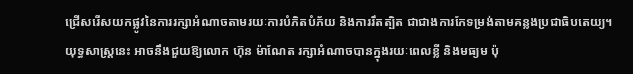ជ្រើសរើសយកផ្លូវនៃការរក្សាអំណាចតាមរយៈការបំភិតបំភ័យ និងការរឹតត្បិត ជាជាងការកែទម្រង់តាមគន្លងប្រជាធិបតេយ្យ។
យុទ្ធសាស្ត្រនេះ អាចនឹងជួយឱ្យលោក ហ៊ុន ម៉ាណែត រក្សាអំណាចបានក្នុងរយៈពេលខ្លី និងមធ្យម ប៉ុ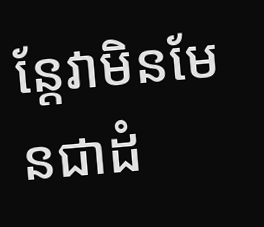ន្តែវាមិនមែនជាដំ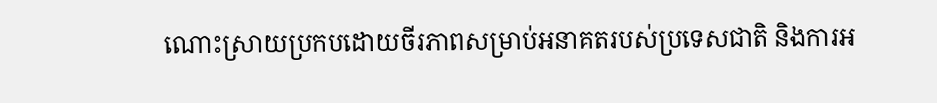ណោះស្រាយប្រកបដោយចីរភាពសម្រាប់អនាគតរបស់ប្រទេសជាតិ និងការអ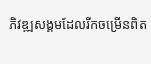ភិវឌ្ឍសង្គមដែលរីកចម្រើនពិត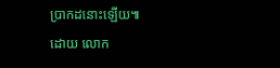ប្រាកដនោះឡើយ៕
ដោយ លោក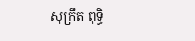សុក្រឹត ពុទ្ធិ